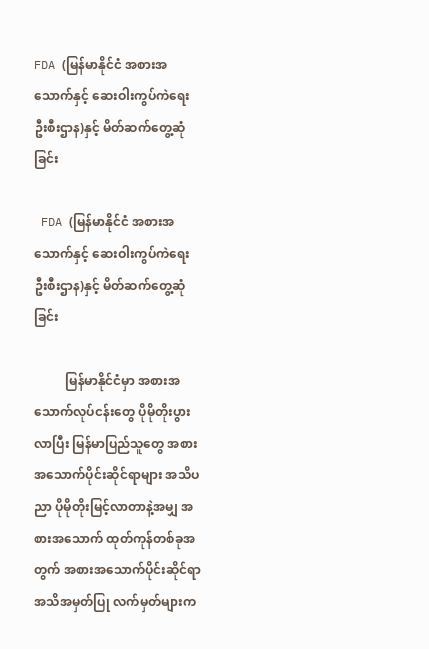FDA (မြန်မာနိုင်ငံ အစားအသောက်နှင့် ဆေးဝါးကွပ်ကဲရေး ဦးစီးဌာန)နှင့် မိတ်ဆက်တွေ့ဆုံခြင်း

 FDA (မြန်မာနိုင်ငံ အစားအသောက်နှင့် ဆေးဝါးကွပ်ကဲရေး ဦးစီးဌာန)နှင့် မိတ်ဆက်တွေ့ဆုံခြင်း

          မြန်မာနိုင်ငံမှာ အစားအသောက်လုပ်ငန်းတွေ ပိုမိုတိုးပွားလာပြီး မြန်မာပြည်သူတွေ အစားအသောက်ပိုင်းဆိုင်ရာများ အသိပညာ ပိုမိုတိုးမြင့်လာတာနဲ့အမျှ အစားအသောက် ထုတ်ကုန်တစ်ခုအတွက် အစားအသောက်ပိုင်းဆိုင်ရာ အသိအမှတ်ပြု လက်မှတ်များက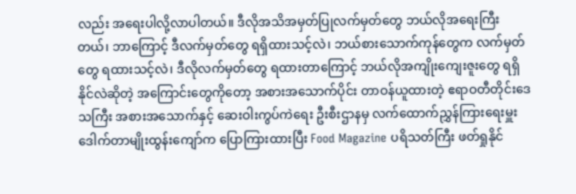လည်း အရေးပါလို့လာပါတယ်။ ဒီလိုအသိအမှတ်ပြုလက်မှတ်တွေ ဘယ်လိုအရေးကြီးတယ်၊ ဘာကြောင့် ဒီလက်မှတ်တွေ ရရှိထားသင့်လဲ၊ ဘယ်စားသောက်ကုန်တွေက လက်မှတ်တွေ ရထားသင့်လဲ၊ ဒီလိုလက်မှတ်တွေ ရထားတာကြောင့် ဘယ်လိုအကျိုးကျေးဇူးတွေ ရရှိနိုင်လဲဆိုတဲ့ အကြောင်းတွေကိုတော့ အစားအသောက်ပိုင်း တာဝန်ယူထားတဲ့ ဧရာဝတီတိုင်းဒေသကြီး အစားအသောက်နှင့် ဆေးဝါးကွပ်ကဲရေး ဦးစီးဌာနမှ လက်ထောက်ညွှန်ကြားရေးမှူး ဒေါက်တာမျိုးထွန်းကျော်က ပြောကြားထားပြီး Food Magazine ပရိသတ်ကြီး ဖတ်ရှုနိုင်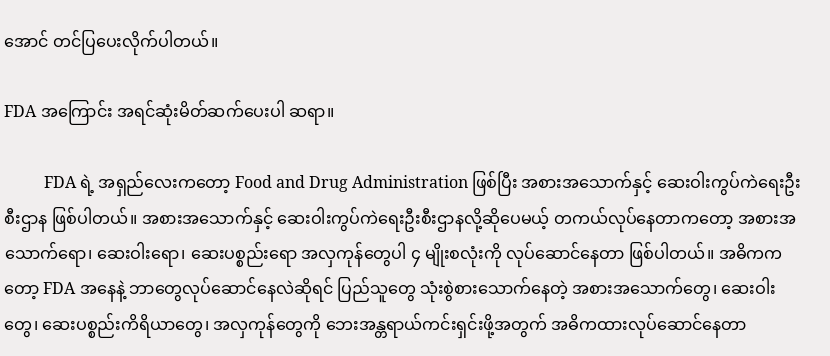အောင် တင်ပြပေးလိုက်ပါတယ်။

FDA အကြောင်း အရင်ဆုံးမိတ်ဆက်ပေးပါ ဆရာ။

          FDA ရဲ့ အရှည်လေးကတော့ Food and Drug Administration ဖြစ်ပြီး အစားအသောက်နှင့် ဆေးဝါးကွပ်ကဲရေးဦးစီးဌာန ဖြစ်ပါတယ်။ အစားအသောက်နှင့် ဆေးဝါးကွပ်ကဲရေးဦးစီးဌာနလို့ဆိုပေမယ့် တကယ်လုပ်နေတာကတော့ အစားအသောက်ရော၊ ဆေးဝါးရော၊ ဆေးပစ္စည်းရော အလှကုန်တွေပါ ၄ မျိုးစလုံးကို လုပ်ဆောင်နေတာ ဖြစ်ပါတယ်။ အဓိကကတော့ FDA အနေနဲ့ ဘာတွေလုပ်ဆောင်နေလဲဆိုရင် ပြည်သူတွေ သုံးစွဲစားသောက်နေတဲ့ အစားအသောက်တွေ၊ ဆေးဝါးတွေ၊ ဆေးပစ္စည်းကိရိယာတွေ၊ အလှကုန်တွေကို ဘေးအန္တရာယ်ကင်းရှင်းဖို့အတွက် အဓိကထားလုပ်ဆောင်နေတာ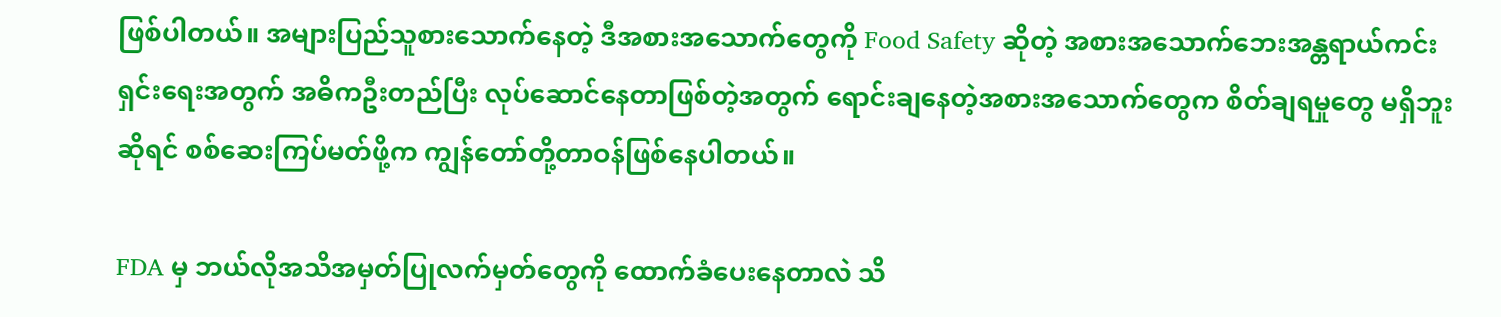ဖြစ်ပါတယ်။ အများပြည်သူစားသောက်နေတဲ့ ဒီအစားအသောက်တွေကို Food Safety ဆိုတဲ့ အစားအသောက်ဘေးအန္တရာယ်ကင်းရှင်းရေးအတွက် အဓိကဦးတည်ပြီး လုပ်ဆောင်နေတာဖြစ်တဲ့အတွက် ရောင်းချနေတဲ့အစားအသောက်တွေက စိတ်ချရမှုတွေ မရှိဘူးဆိုရင် စစ်ဆေးကြပ်မတ်ဖို့က ကျွန်တော်တို့တာဝန်ဖြစ်နေပါတယ်။

FDA မှ ဘယ်လိုအသိအမှတ်ပြုလက်မှတ်တွေကို ထောက်ခံပေးနေတာလဲ သိ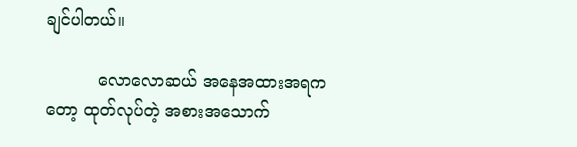ချင်ပါတယ်။

          လောလောဆယ် အနေအထားအရကတော့ ထုတ်လုပ်တဲ့ အစားအသောက်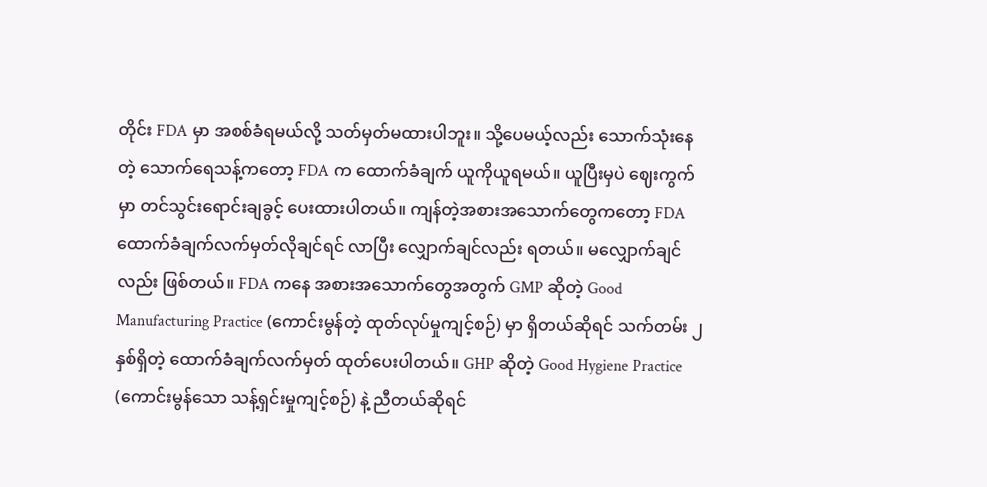တိုင်း FDA မှာ အစစ်ခံရမယ်လို့ သတ်မှတ်မထားပါဘူး။ သို့ပေမယ့်လည်း သောက်သုံးနေတဲ့ သောက်ရေသန့်ကတော့ FDA က ထောက်ခံချက် ယူကိုယူရမယ်။ ယူပြီးမှပဲ ဈေးကွက်မှာ တင်သွင်းရောင်းချခွင့် ပေးထားပါတယ်။ ကျန်တဲ့အစားအသောက်တွေကတော့ FDA ထောက်ခံချက်လက်မှတ်လိုချင်ရင် လာပြီး လျှောက်ချင်လည်း ရတယ်။ မလျှောက်ချင်လည်း ဖြစ်တယ်။ FDA ကနေ အစားအသောက်တွေအတွက် GMP ဆိုတဲ့ Good Manufacturing Practice (ကောင်းမွန်တဲ့ ထုတ်လုပ်မှုကျင့်စဉ်) မှာ ရှိတယ်ဆိုရင် သက်တမ်း ၂ နှစ်ရှိတဲ့ ထောက်ခံချက်လက်မှတ် ထုတ်ပေးပါတယ်။ GHP ဆိုတဲ့ Good Hygiene Practice (ကောင်းမွန်သော သန့်ရှင်းမှုကျင့်စဉ်) နဲ့ ညီတယ်ဆိုရင်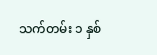သက်တမ်း ၁ နှစ်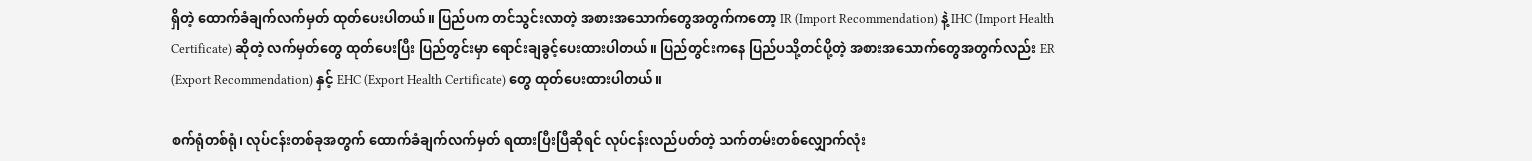ရှိတဲ့ ထောက်ခံချက်လက်မှတ် ထုတ်ပေးပါတယ်။ ပြည်ပက တင်သွင်းလာတဲ့ အစားအသောက်တွေအတွက်ကတော့ IR (Import Recommendation) နဲ့ IHC (Import Health Certificate) ဆိုတဲ့ လက်မှတ်တွေ ထုတ်ပေးပြီး ပြည်တွင်းမှာ ရောင်းချခွင့်ပေးထားပါတယ်။ ပြည်တွင်းကနေ ပြည်ပသို့တင်ပို့တဲ့ အစားအသောက်တွေအတွက်လည်း ER (Export Recommendation) နှင့် EHC (Export Health Certificate) တွေ ထုတ်ပေးထားပါတယ်။

စက်ရုံတစ်ရုံ၊ လုပ်ငန်းတစ်ခုအတွက် ထောက်ခံချက်လက်မှတ် ရထားပြီးပြီဆိုရင် လုပ်ငန်းလည်ပတ်တဲ့ သက်တမ်းတစ်လျှောက်လုံး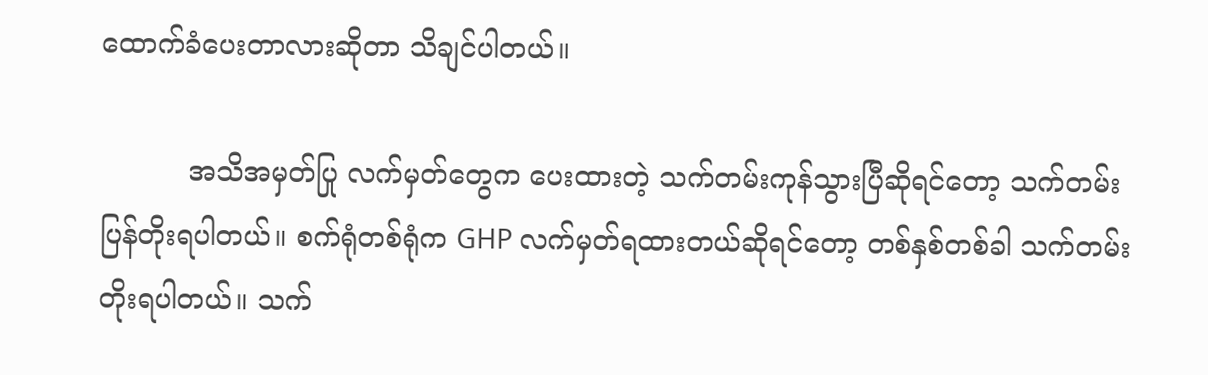ထောက်ခံပေးတာလားဆိုတာ သိချင်ပါတယ်။

          အသိအမှတ်ပြု လက်မှတ်တွေက ပေးထားတဲ့ သက်တမ်းကုန်သွားပြီဆိုရင်တော့ သက်တမ်းပြန်တိုးရပါတယ်။ စက်ရုံတစ်ရုံက GHP လက်မှတ်ရထားတယ်ဆိုရင်တော့ တစ်နှစ်တစ်ခါ သက်တမ်းတိုးရပါတယ်။ သက်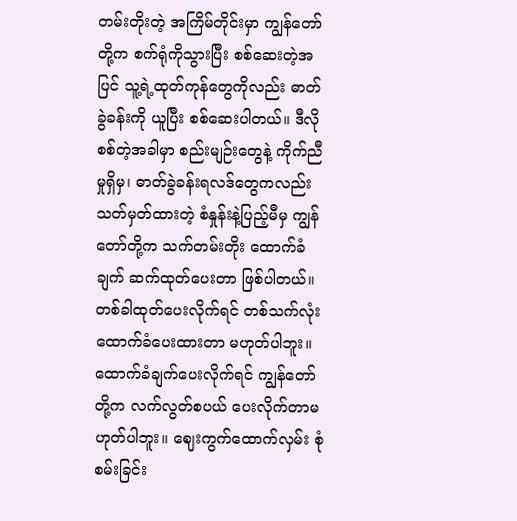တမ်းတိုးတဲ့ အကြိမ်တိုင်းမှာ ကျွန်တော်တို့က စက်ရုံကိုသွားပြီး စစ်ဆေးတဲ့အပြင် သူ့ရဲ့ထုတ်ကုန်တွေကိုလည်း ဓာတ်ခွဲခန်းကို ယူပြီး စစ်ဆေးပါတယ်။ ဒီလိုစစ်တဲ့အခါမှာ စည်းမျဉ်းတွေနဲ့ ကိုက်ညီမှုရှိမှ၊ ဓာတ်ခွဲခန်းရလဒ်တွေကလည်း သတ်မှတ်ထားတဲ့ စံနှုန်းနဲ့ပြည့်မီမှ ကျွန်တော်တို့က သက်တမ်းတိုး ထောက်ခံချက် ဆက်ထုတ်ပေးတာ ဖြစ်ပါတယ်။ တစ်ခါထုတ်ပေးလိုက်ရင် တစ်သက်လုံး ထောက်ခံပေးထားတာ မဟုတ်ပါဘူး။ ထောက်ခံချက်ပေးလိုက်ရင် ကျွန်တော်တို့က လက်လွတ်စပယ် ပေးလိုက်တာမဟုတ်ပါဘူး။ ဈေးကွက်ထောက်လှမ်း စုံစမ်းခြင်း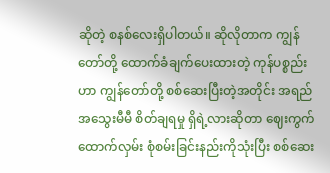ဆိုတဲ့ စနစ်လေးရှိပါတယ်။ ဆိုလိုတာက ကျွန်တော်တို့ ထောက်ခံချက်ပေးထားတဲ့ ကုန်ပစ္စည်းဟာ ကျွန်တော်တို့ စစ်ဆေးပြီးတဲ့အတိုင်း အရည်အသွေးမီမီ စိတ်ချရမှု ရှိရဲ့လားဆိုတာ ဈေးကွက်ထောက်လှမ်း စုံစမ်းခြင်းနည်းကိုသုံးပြီး စစ်ဆေး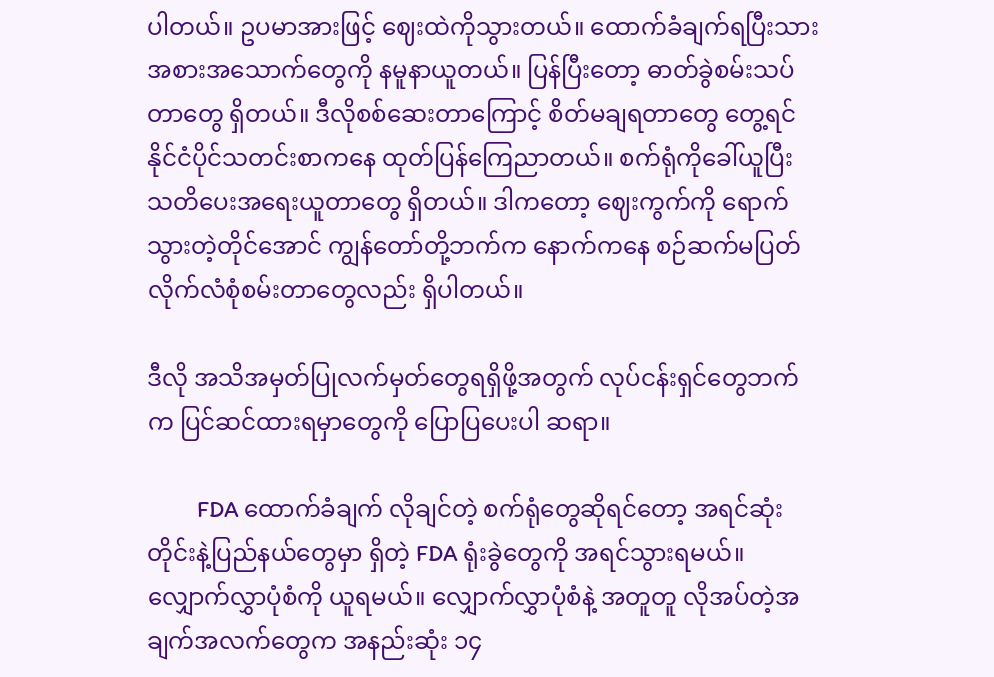ပါတယ်။ ဥပမာအားဖြင့် ဈေးထဲကိုသွားတယ်။ ထောက်ခံချက်ရပြီးသား အစားအသောက်တွေကို နမူနာယူတယ်။ ပြန်ပြီးတော့ ဓာတ်ခွဲစမ်းသပ်တာတွေ ရှိတယ်။ ဒီလိုစစ်ဆေးတာကြောင့် စိတ်မချရတာတွေ တွေ့ရင် နိုင်ငံပိုင်သတင်းစာကနေ ထုတ်ပြန်ကြေညာတယ်။ စက်ရုံကိုခေါ်ယူပြီး သတိပေးအရေးယူတာတွေ ရှိတယ်။ ဒါကတော့ ဈေးကွက်ကို ရောက်သွားတဲ့တိုင်အောင် ကျွန်တော်တို့ဘက်က နောက်ကနေ စဉ်ဆက်မပြတ် လိုက်လံစုံစမ်းတာတွေလည်း ရှိပါတယ်။

ဒီလို အသိအမှတ်ပြုလက်မှတ်တွေရရှိဖို့အတွက် လုပ်ငန်းရှင်တွေဘက်က ပြင်ဆင်ထားရမှာတွေကို ပြောပြပေးပါ ဆရာ။

          FDA ထောက်ခံချက် လိုချင်တဲ့ စက်ရုံတွေဆိုရင်တော့ အရင်ဆုံး တိုင်းနဲ့ပြည်နယ်တွေမှာ ရှိတဲ့ FDA ရုံးခွဲတွေကို အရင်သွားရမယ်။ လျှောက်လွှာပုံစံကို ယူရမယ်။ လျှောက်လွှာပုံစံနဲ့ အတူတူ လိုအပ်တဲ့အချက်အလက်တွေက အနည်းဆုံး ၁၄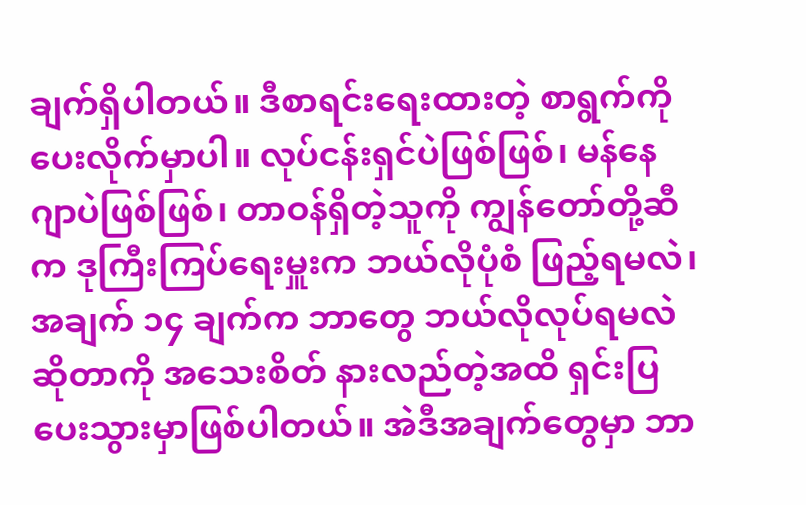ချက်ရှိပါတယ်။ ဒီစာရင်းရေးထားတဲ့ စာရွက်ကို ပေးလိုက်မှာပါ။ လုပ်ငန်းရှင်ပဲဖြစ်ဖြစ်၊ မန်နေဂျာပဲဖြစ်ဖြစ်၊ တာဝန်ရှိတဲ့သူကို ကျွန်တော်တို့ဆီက ဒုကြီးကြပ်ရေးမှူးက ဘယ်လိုပုံစံ ဖြည့်ရမလဲ၊ အချက် ၁၄ ချက်က ဘာတွေ ဘယ်လိုလုပ်ရမလဲဆိုတာကို အသေးစိတ် နားလည်တဲ့အထိ ရှင်းပြပေးသွားမှာဖြစ်ပါတယ်။ အဲဒီအချက်တွေမှာ ဘာ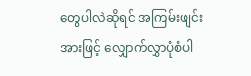တွေပါလဲဆိုရင် အကြမ်းဖျင်းအားဖြင့် လျှောက်လွှာပုံစံပါ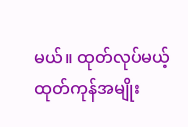မယ်။ ထုတ်လုပ်မယ့် ထုတ်ကုန်အမျိုး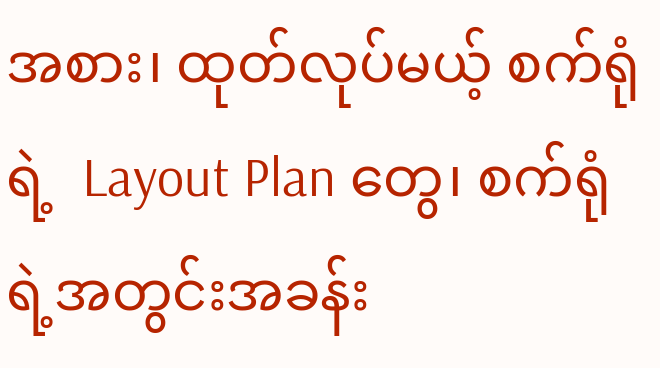အစား၊ ထုတ်လုပ်မယ့် စက်ရုံရဲ့  Layout Plan တွေ၊ စက်ရုံရဲ့အတွင်းအခန်း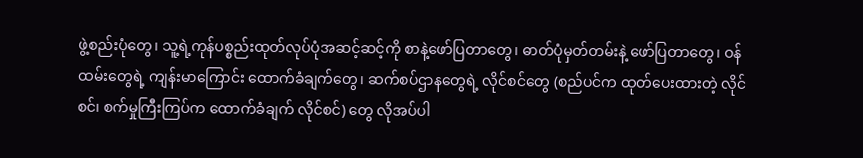ဖွဲ့စည်းပုံတွေ၊ သူ့ရဲ့ကုန်ပစ္စည်းထုတ်လုပ်ပုံအဆင့်ဆင့်ကို စာနဲ့ဖော်ပြတာတွေ၊ ဓာတ်ပုံမှတ်တမ်းနဲ့ ဖော်ပြတာတွေ၊ ဝန်ထမ်းတွေရဲ့ ကျန်းမာကြောင်း ထောက်ခံချက်တွေ၊ ဆက်စပ်ဌာနတွေရဲ့ လိုင်စင်တွေ (စည်ပင်က ထုတ်ပေးထားတဲ့ လိုင်စင်၊ စက်မှုကြီးကြပ်က ထောက်ခံချက် လိုင်စင်) တွေ လိုအပ်ပါ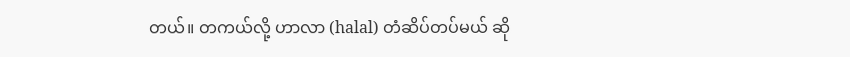တယ်။ တကယ်လို့ ဟာလာ (halal) တံဆိပ်တပ်မယ် ဆို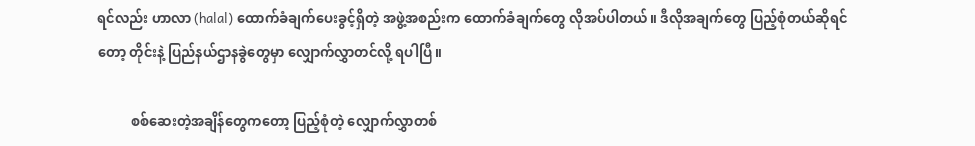ရင်လည်း ဟာလာ (halal) ထောက်ခံချက်ပေးခွင့်ရှိတဲ့ အဖွဲ့အစည်းက ထောက်ခံချက်တွေ လိုအပ်ပါတယ်။ ဒီလိုအချက်တွေ ပြည့်စုံတယ်ဆိုရင်တော့ တိုင်းနဲ့ ပြည်နယ်ဌာနခွဲတွေမှာ လျှောက်လွှာတင်လို့ ရပါပြီ။

          စစ်ဆေးတဲ့အချိန်တွေကတော့ ပြည့်စုံတဲ့ လျှောက်လွှာတစ်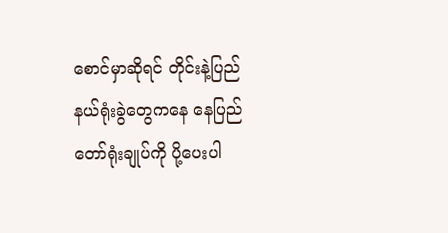စောင်မှာဆိုရင် တိုင်းနဲ့ပြည်နယ်ရုံးခွဲတွေကနေ နေပြည်တော်ရုံးချုပ်ကို ပို့ပေးပါ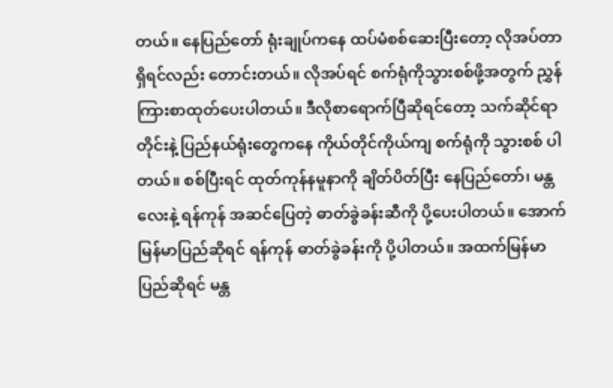တယ်။ နေပြည်တော် ရုံးချုပ်ကနေ ထပ်မံစစ်ဆေးပြီးတော့ လိုအပ်တာရှိရင်လည်း တောင်းတယ်။ လိုအပ်ရင် စက်ရုံကိုသွားစစ်ဖို့အတွက် ညွှန်ကြားစာထုတ်ပေးပါတယ်။ ဒီလိုစာရောက်ပြီဆိုရင်တော့ သက်ဆိုင်ရာတိုင်းနဲ့ ပြည်နယ်ရုံးတွေကနေ ကိုယ်တိုင်ကိုယ်ကျ စက်ရုံကို သွားစစ် ပါတယ်။ စစ်ပြီးရင် ထုတ်ကုန်နမူနာကို ချိတ်ပိတ်ပြီး နေပြည်တော်၊ မန္တလေးနဲ့ ရန်ကုန် အဆင်ပြေတဲ့ ဓာတ်ခွဲခန်းဆီကို ပို့ပေးပါတယ်။ အောက်မြန်မာပြည်ဆိုရင် ရန်ကုန် ဓာတ်ခွဲခန်းကို ပို့ပါတယ်။ အထက်မြန်မာပြည်ဆိုရင် မန္တ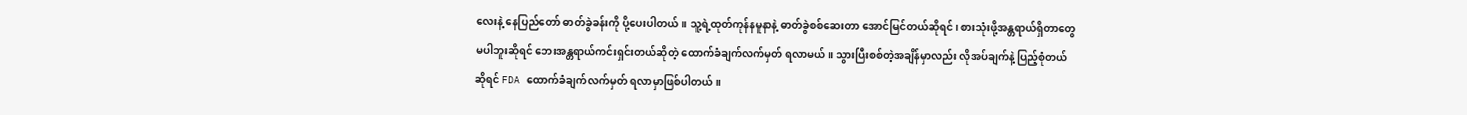လေးနဲ့ နေပြည်တော် ဓာတ်ခွဲခန်းကို ပို့ပေးပါတယ်။ သူ့ရဲ့ထုတ်ကုန်နမူနာနဲ့ ဓာတ်ခွဲစစ်ဆေးတာ အောင်မြင်တယ်ဆိုရင်၊ စားသုံးဖို့အန္တရာယ်ရှိတာတွေ မပါဘူးဆိုရင် ဘေးအန္တရာယ်ကင်းရှင်းတယ်ဆိုတဲ့ ထောက်ခံချက်လက်မှတ် ရလာမယ်။ သွားပြီးစစ်တဲ့အချိန်မှာလည်း လိုအပ်ချက်နဲ့ ပြည့်စုံတယ်ဆိုရင် FDA ထောက်ခံချက်လက်မှတ် ရလာမှာဖြစ်ပါတယ်။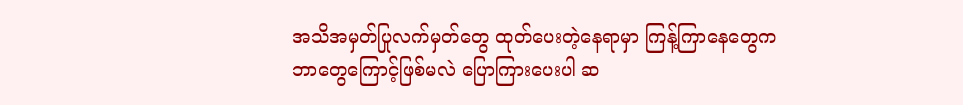အသိအမှတ်ပြုလက်မှတ်တွေ ထုတ်ပေးတဲ့နေရာမှာ ကြန့်ကြာနေတွေက ဘာတွေကြောင့်ဖြစ်မလဲ ပြောကြားပေးပါ ဆ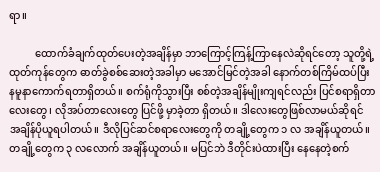ရာ။

          ထောက်ခံချက်ထုတ်ပေးတဲ့အချိန်မှာ ဘာကြောင့်ကြန့်ကြာနေလဲဆိုရင်တော့ သူတို့ရဲ့ထုတ်ကုန်တွေက ဓာတ်ခွဲစစ်ဆေးတဲ့အခါမှာ မအောင်မြင်တဲ့အခါ နောက်တစ်ကြိမ်ထပ်ပြီး နမူနာကောက်ရတာရှိတယ်။ စက်ရုံကိုသွားပြီး စစ်တဲ့အချိန်မျိုးကျရင်လည်း ပြင်စရာရှိတာလေးတွေ၊ လိုအပ်တာလေးတွေ ပြင်ဖို့ မှာခဲ့တာ ရှိတယ်။ ဒါလေးတွေဖြစ်လာမယ်ဆိုရင် အချိန်ပိုယူရပါတယ်။ ဒီလိုပြင်ဆင်စရာလေးတွေကို တချို့တွေက ၁ လ အချိန်ယူတယ်။ တချို့တွေက ၃ လလောက် အချိန်ယူတယ်။ မပြင်ဘဲ ဒီတိုင်းပဲထားပြီး နေနေတဲ့စက်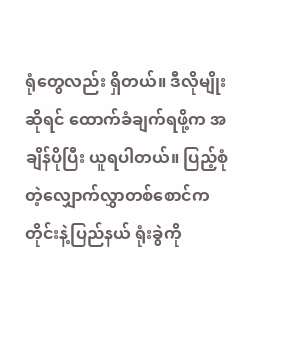ရုံတွေလည်း ရှိတယ်။ ဒီလိုမျိုးဆိုရင် ထောက်ခံချက်ရဖို့က အချိန်ပိုပြီး ယူရပါတယ်။ ပြည့်စုံတဲ့လျှောက်လွှာတစ်စောင်က တိုင်းနဲ့ပြည်နယ် ရုံးခွဲကို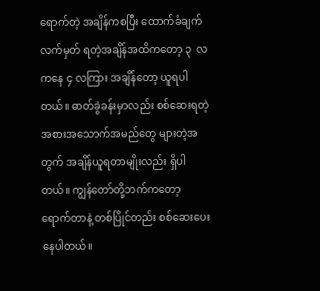ရောက်တဲ့ အချိန်ကစပြီး ထောက်ခံချက်လက်မှတ် ရတဲ့အချိန်အထိကတော့ ၃  လကနေ ၄ လကြား အချိန်တော့ ယူရပါတယ်။ ဓာတ်ခွဲခန်းမှာလည်း စစ်ဆေးရတဲ့ အစားအသောက်အမည်တွေ များတဲ့အတွက် အချိန်ယူရတာမျိုးလည်း ရှိပါတယ်။ ကျွန်တော်တို့ဘက်ကတော့ ရောက်တာနဲ့ တစ်ပြိုင်တည်း စစ်ဆေးပေးနေပါတယ်။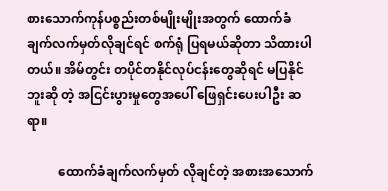စားသောက်ကုန်ပစ္စည်းတစ်မျိုးမျိုးအတွက် ထောက်ခံချက်လက်မှတ်လိုချင်ရင် စက်ရုံ ပြရမယ်ဆိုတာ သိထားပါတယ်။ အိမ်တွင်း တပိုင်တနိုင်လုပ်ငန်းတွေဆိုရင် မပြနိုင်ဘူးဆို တဲ့ အငြင်းပွားမှုတွေအပေါ် ဖြေရှင်းပေးပါဦး ဆရာ။

          ထောက်ခံချက်လက်မှတ် လိုချင်တဲ့ အစားအသောက်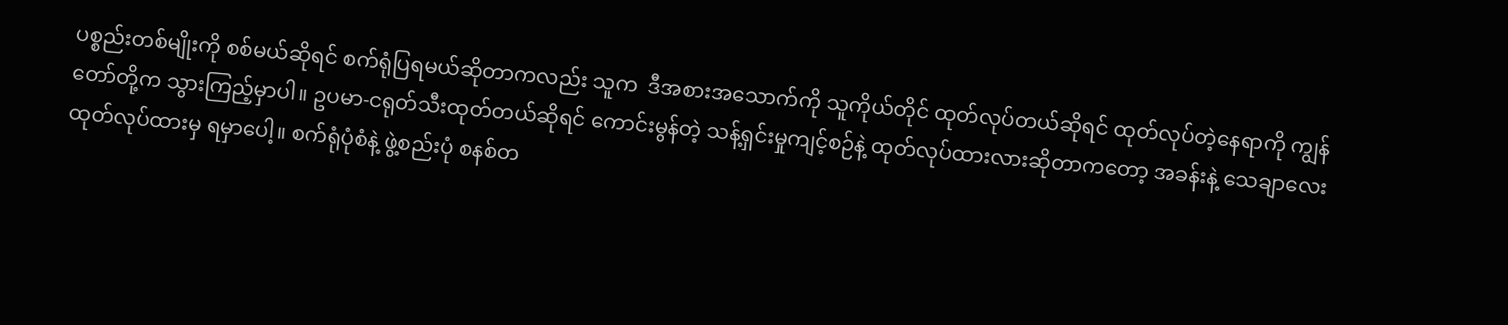ပစ္စည်းတစ်မျိုးကို စစ်မယ်ဆိုရင် စက်ရုံပြရမယ်ဆိုတာကလည်း သူက  ဒီအစားအသောက်ကို သူကိုယ်တိုင် ထုတ်လုပ်တယ်ဆိုရင် ထုတ်လုပ်တဲ့နေရာကို ကျွန်တော်တို့က သွားကြည့်မှာပါ။ ဥပမာ-ငရုတ်သီးထုတ်တယ်ဆိုရင် ကောင်းမွန်တဲ့ သန့်ရှင်းမှုကျင့်စဉ်နဲ့ ထုတ်လုပ်ထားလားဆိုတာကတော့ အခန်းနဲ့ သေချာလေး ထုတ်လုပ်ထားမှ ရမှာပေါ့။ စက်ရုံပုံစံနဲ့ ဖွဲ့စည်းပုံ စနစ်တ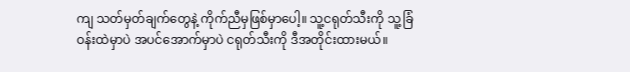ကျ သတ်မှတ်ချက်တွေနဲ့ ကိုက်ညီမှဖြစ်မှာပေါ့။ သူ့ငရုတ်သီးကို သူ့ခြံဝန်းထဲမှာပဲ အပင်အောက်မှာပဲ ငရုတ်သီးကို ဒီအတိုင်းထားမယ်။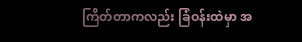ကြိတ်တာကလည်း ခြံဝန်းထဲမှာ အ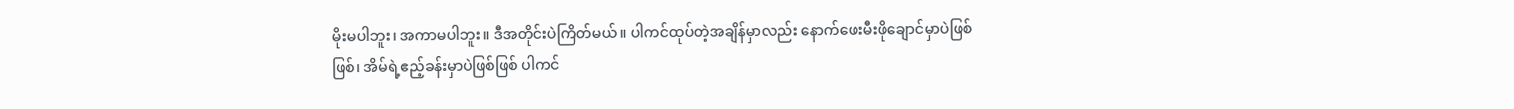မိုးမပါဘူး၊ အကာမပါဘူး။ ဒီအတိုင်းပဲကြိတ်မယ်။ ပါကင်ထုပ်တဲ့အချိန်မှာလည်း နောက်ဖေးမီးဖိုချောင်မှာပဲဖြစ်ဖြစ်၊ အိမ်ရဲ့ဧည့်ခန်းမှာပဲဖြစ်ဖြစ် ပါကင်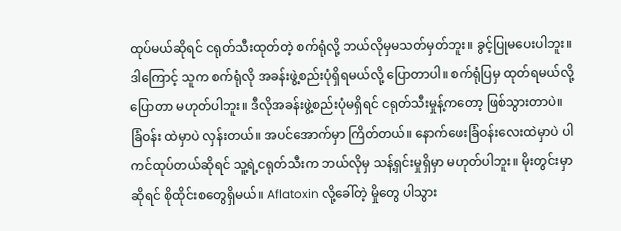ထုပ်မယ်ဆိုရင် ငရုတ်သီးထုတ်တဲ့ စက်ရုံလို့ ဘယ်လိုမှမသတ်မှတ်ဘူး။ ခွင့်ပြုမပေးပါဘူး။ ဒါကြောင့် သူက စက်ရုံလို အခန်းဖွဲ့စည်းပုံရှိရမယ်လို့ ပြောတာပါ။ စက်ရုံပြမှ ထုတ်ရမယ်လို့ ပြောတာ မဟုတ်ပါဘူး။ ဒီလိုအခန်းဖွဲ့စည်းပုံမရှိရင် ငရုတ်သီးမှုန့်ကတော့ ဖြစ်သွားတာပဲ။ ခြံဝန်း ထဲမှာပဲ လှန်းတယ်။ အပင်အောက်မှာ ကြိတ်တယ်။ နောက်ဖေးခြံဝန်းလေးထဲမှာပဲ ပါကင်ထုပ်တယ်ဆိုရင် သူ့ရဲ့ငရုတ်သီးက ဘယ်လိုမှ သန့်ရှင်းမှုရှိမှာ မဟုတ်ပါဘူး။ မိုးတွင်းမှာဆိုရင် စိုထိုင်းစတွေရှိမယ်။ Aflatoxin လို့ခေါ်တဲ့ မှိုတွေ ပါသွား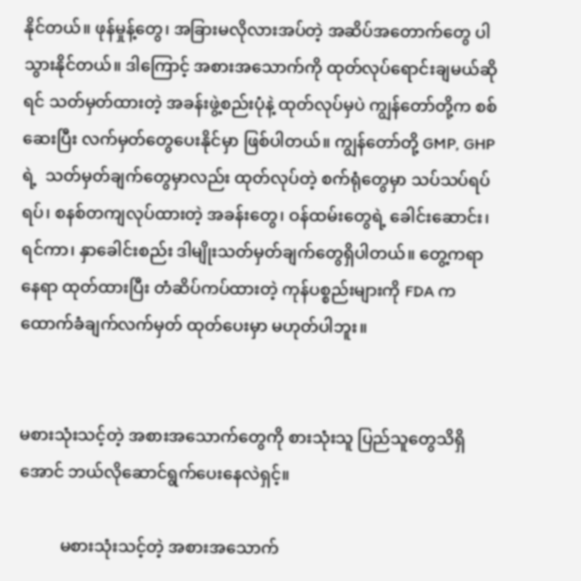နိုင်တယ်။ ဖုန်မှုန့်တွေ၊ အခြားမလိုလားအပ်တဲ့ အဆိပ်အတောက်တွေ ပါသွားနိုင်တယ်။ ဒါကြောင့် အစားအသောက်ကို ထုတ်လုပ်ရောင်းချမယ်ဆိုရင် သတ်မှတ်ထားတဲ့ အခန်းဖွဲ့စည်းပုံနဲ့ ထုတ်လုပ်မှပဲ ကျွန်တော်တို့က စစ်ဆေးပြီး လက်မှတ်တွေပေးနိုင်မှာ ဖြစ်ပါတယ်။ ကျွန်တော်တို့ GMP, GHP ရဲ့  သတ်မှတ်ချက်တွေမှာလည်း ထုတ်လုပ်တဲ့ စက်ရုံတွေမှာ သပ်သပ်ရပ်ရပ်၊ စနစ်တကျလုပ်ထားတဲ့ အခန်းတွေ၊ ဝန်ထမ်းတွေရဲ့ ခေါင်းဆောင်း၊ ရင်ကာ၊ နှာခေါင်းစည်း ဒါမျိုးသတ်မှတ်ချက်တွေရှိပါတယ်။ တွေ့ကရာနေရာ ထုတ်ထားပြီး တံဆိပ်ကပ်ထားတဲ့ ကုန်ပစ္စည်းများကို FDA က ထောက်ခံချက်လက်မှတ် ထုတ်ပေးမှာ မဟုတ်ပါဘူး။


မစားသုံးသင့်တဲ့ အစားအသောက်တွေကို စားသုံးသူ ပြည်သူတွေသိရှိအောင် ဘယ်လိုဆောင်ရွက်ပေးနေလဲရှင့်။

          မစားသုံးသင့်တဲ့ အစားအသောက်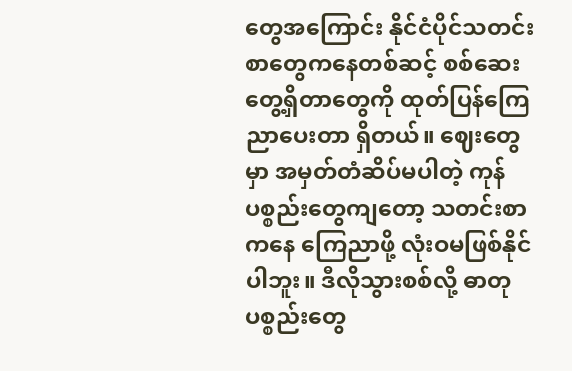တွေအကြောင်း နိုင်ငံပိုင်သတင်းစာတွေကနေတစ်ဆင့် စစ်ဆေးတွေ့ရှိတာတွေကို ထုတ်ပြန်ကြေညာပေးတာ ရှိတယ်။ ဈေးတွေမှာ အမှတ်တံဆိပ်မပါတဲ့ ကုန်ပစ္စည်းတွေကျတော့ သတင်းစာကနေ ကြေညာဖို့ လုံးဝမဖြစ်နိုင်ပါဘူး။ ဒီလိုသွားစစ်လို့ ဓာတုပစ္စည်းတွေ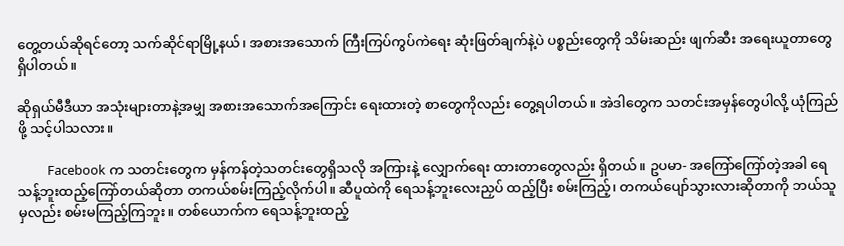တွေ့တယ်ဆိုရင်တော့ သက်ဆိုင်ရာမြို့နယ်၊ အစားအသောက် ကြီးကြပ်ကွပ်ကဲရေး ဆုံးဖြတ်ချက်နဲ့ပဲ ပစ္စည်းတွေကို သိမ်းဆည်း ဖျက်ဆီး အရေးယူတာတွေ ရှိပါတယ်။

ဆိုရှယ်မီဒီယာ အသုံးများတာနဲ့အမျှ အစားအသောက်အကြောင်း ရေးထားတဲ့ စာတွေကိုလည်း တွေ့ရပါတယ်။ အဲဒါတွေက သတင်းအမှန်တွေပါလို့ ယုံကြည်ဖို့ သင့်ပါသလား။

          Facebook က သတင်းတွေက မှန်ကန်တဲ့သတင်းတွေရှိသလို အကြားနဲ့ လျှောက်ရေး ထားတာတွေလည်း ရှိတယ်။ ဥပမာ- အကြော်ကြော်တဲ့အခါ ရေသန့်ဘူးထည့်ကြော်တယ်ဆိုတာ တကယ်စမ်းကြည့်လိုက်ပါ။ ဆီပူထဲကို ရေသန့်ဘူးလေးညှပ် ထည့်ပြီး စမ်းကြည့်၊ တကယ်ပျော်သွားလားဆိုတာကို ဘယ်သူမှလည်း စမ်းမကြည့်ကြဘူး။ တစ်ယောက်က ရေသန့်ဘူးထည့်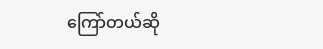ကြော်တယ်ဆို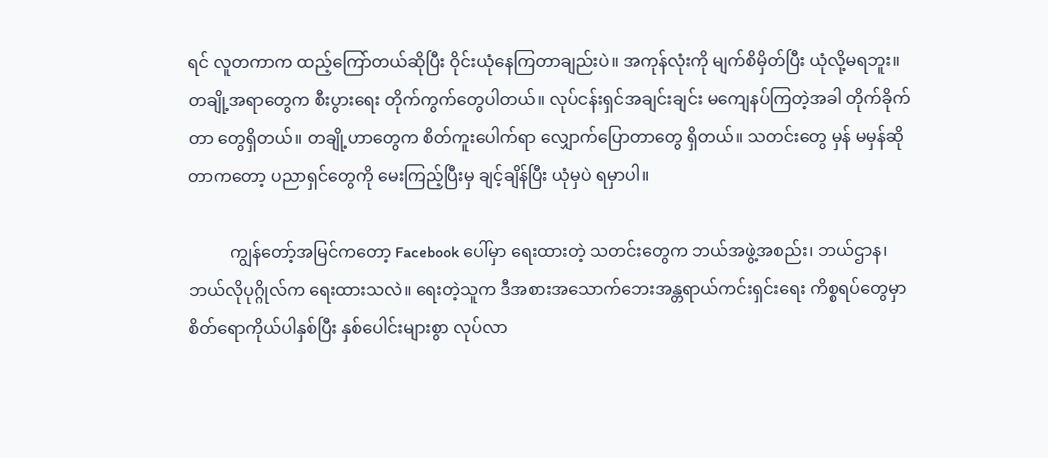ရင် လူတကာက ထည့်ကြော်တယ်ဆိုပြီး ဝိုင်းယုံနေကြတာချည်းပဲ။ အကုန်လုံးကို မျက်စိမှိတ်ပြီး ယုံလို့မရဘူး။ တချို့အရာတွေက စီးပွားရေး တိုက်ကွက်တွေပါတယ်။ လုပ်ငန်းရှင်အချင်းချင်း မကျေနပ်ကြတဲ့အခါ တိုက်ခိုက်တာ တွေရှိတယ်။ တချို့ဟာတွေက စိတ်ကူးပေါက်ရာ လျှောက်ပြောတာတွေ ရှိတယ်။ သတင်းတွေ မှန် မမှန်ဆိုတာကတော့ ပညာရှင်တွေကို မေးကြည့်ပြီးမှ ချင့်ချိန်ပြီး ယုံမှပဲ ရမှာပါ။

          ကျွန်တော့်အမြင်ကတော့ Facebook ပေါ်မှာ ရေးထားတဲ့ သတင်းတွေက ဘယ်အဖွဲ့အစည်း၊ ဘယ်ဌာန၊ ဘယ်လိုပုဂ္ဂိုလ်က ရေးထားသလဲ။ ရေးတဲ့သူက ဒီအစားအသောက်ဘေးအန္တရာယ်ကင်းရှင်းရေး ကိစ္စရပ်တွေမှာ စိတ်ရောကိုယ်ပါနှစ်ပြီး နှစ်ပေါင်းများစွာ လုပ်လာ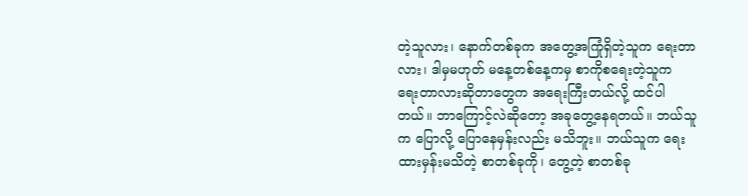တဲ့သူလား၊ နောက်တစ်ခုက အတွေ့အကြုံရှိတဲ့သူက ရေးတာလား၊ ဒါမှမဟုတ် မနေ့တစ်နေ့ကမှ စာကိုစရေးတဲ့သူက ရေးတာလားဆိုတာတွေက အရေးကြီးတယ်လို့ ထင်ပါတယ်။ ဘာကြောင့်လဲဆိုတော့ အခုတွေ့နေရတယ်။ ဘယ်သူက ပြောလို့ ပြောနေမှန်းလည်း မသိဘူး။ ဘယ်သူက ရေးထားမှန်းမသိတဲ့ စာတစ်ခုကို၊ တွေ့တဲ့ စာတစ်ခု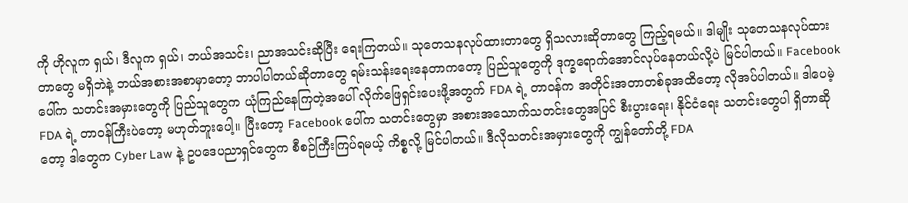ကို ဟိုလူက ရှယ်၊ ဒီလူက ရှယ်၊ ဘယ်အသင်း၊ ညာအသင်းဆိုပြီး ရေးကြတယ်။ သုတေသနလုပ်ထားတာတွေ ရှိသလားဆိုတာတွေ ကြည့်ရမယ်။ ဒါမျိုး သုတေသနလုပ်ထားတာတွေ မရှိဘဲနဲ့ ဘယ်အစားအစာမှာတော့ ဘာပါပါတယ်ဆိုတာတွေ ရမ်းသန်းရေးနေတာကတော့ ပြည်သူတွေကို ဒုက္ခရောက်အောင်လုပ်နေတယ်လို့ပဲ မြင်ပါတယ်။ Facebook ပေါ်က သတင်းအမှားတွေကို ပြည်သူတွေက ယုံကြည်နေကြတဲ့အပေါ် လိုက်ဖြေရှင်းပေးဖို့အတွက် FDA ရဲ့ တာဝန်က အတိုင်းအတာတစ်ခုအထိတော့ လိုအပ်ပါတယ်။ ဒါပေမဲ့ FDA ရဲ့ တာဝန်ကြီးပဲတော့ မဟုတ်ဘူးပေါ့။ ပြီးတော့ Facebook ပေါ်က သတင်းတွေမှာ အစားအသောက်သတင်းတွေအပြင် စီးပွားရေး၊ နိုင်ငံရေး သတင်းတွေပါ ရှိတာဆိုတော့ ဒါတွေက Cyber Law နဲ့ ဥပဒေပညာရှင်တွေက စီစဉ်ကြီးကြပ်ရမယ့် ကိစ္စလို့ မြင်ပါတယ်။ ဒီလိုသတင်းအမှားတွေကို ကျွန်တော်တို့ FDA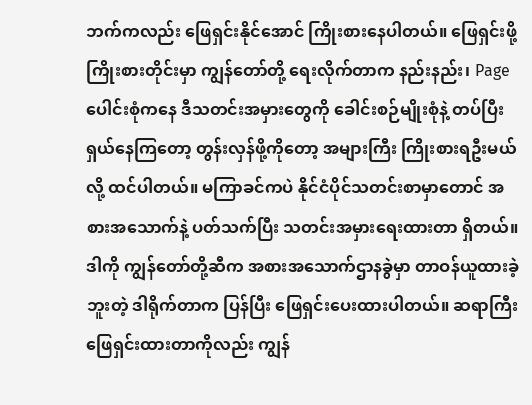ဘက်ကလည်း ဖြေရှင်းနိုင်အောင် ကြိုးစားနေပါတယ်။ ဖြေရှင်းဖို့ ကြိုးစားတိုင်းမှာ ကျွန်တော်တို့ ရေးလိုက်တာက နည်းနည်း၊ Page ပေါင်းစုံကနေ ဒီသတင်းအမှားတွေကို ခေါင်းစဉ်မျိုးစုံနဲ့ တပ်ပြီး ရှယ်နေကြတော့ တွန်းလှန်ဖို့ကိုတော့ အများကြီး ကြိုးစားရဦးမယ်လို့ ထင်ပါတယ်။ မကြာခင်ကပဲ နိုင်ငံပိုင်သတင်းစာမှာတောင် အစားအသောက်နဲ့ ပတ်သက်ပြီး သတင်းအမှားရေးထားတာ ရှိတယ်။ ဒါကို ကျွန်တော်တို့ဆီက အစားအသောက်ဌာနခွဲမှာ တာဝန်ယူထားခဲ့ဘူးတဲ့ ဒါရိုက်တာက ပြန်ပြီး ဖြေရှင်းပေးထားပါတယ်။ ဆရာကြီး ဖြေရှင်းထားတာကိုလည်း ကျွန်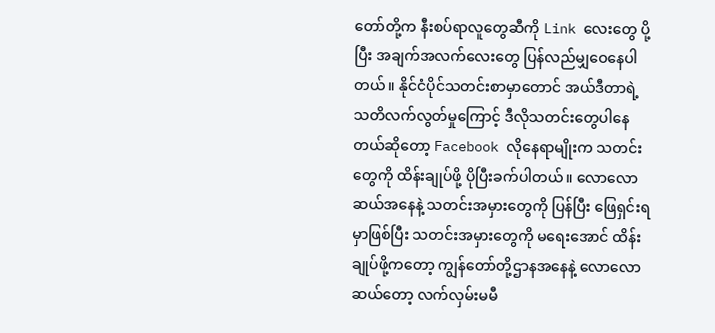တော်တို့က နီးစပ်ရာလူတွေဆီကို Link လေးတွေ ပို့ပြီး အချက်အလက်လေးတွေ ပြန်လည်မျှဝေနေပါတယ်။ နိုင်ငံပိုင်သတင်းစာမှာတောင် အယ်ဒီတာရဲ့ သတိလက်လွတ်မှုကြောင့် ဒီလိုသတင်းတွေပါနေတယ်ဆိုတော့ Facebook လိုနေရာမျိုးက သတင်းတွေကို ထိန်းချုပ်ဖို့ ပိုပြီးခက်ပါတယ်။ လောလောဆယ်အနေနဲ့ သတင်းအမှားတွေကို ပြန်ပြီး ဖြေရှင်းရမှာဖြစ်ပြီး သတင်းအမှားတွေကို မရေးအောင် ထိန်းချုပ်ဖို့ကတော့ ကျွန်တော်တို့ဌာနအနေနဲ့ လောလောဆယ်တော့ လက်လှမ်းမမီ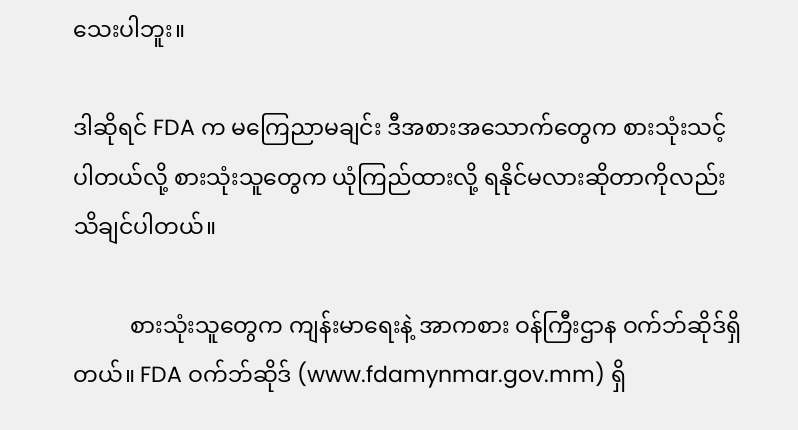သေးပါဘူး။

ဒါဆိုရင် FDA က မကြေညာမချင်း ဒီအစားအသောက်တွေက စားသုံးသင့်ပါတယ်လို့ စားသုံးသူတွေက ယုံကြည်ထားလို့ ရနိုင်မလားဆိုတာကိုလည်း သိချင်ပါတယ်။

          စားသုံးသူတွေက ကျန်းမာရေးနဲ့ အာကစား ဝန်ကြီးဌာန ဝက်ဘ်ဆိုဒ်ရှိတယ်။ FDA ဝက်ဘ်ဆိုဒ် (www.fdamynmar.gov.mm) ရှိ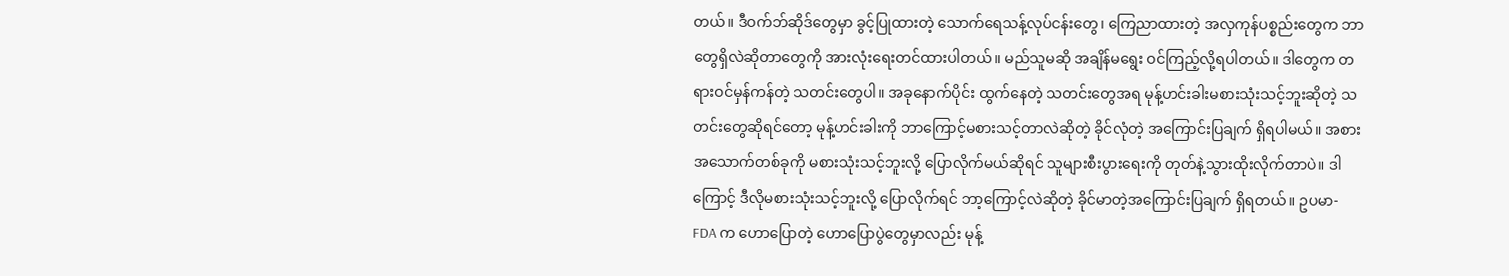တယ်။ ဒီဝက်ဘ်ဆိုဒ်တွေမှာ ခွင့်ပြုထားတဲ့ သောက်ရေသန့်လုပ်ငန်းတွေ၊ ကြေညာထားတဲ့ အလှကုန်ပစ္စည်းတွေက ဘာတွေရှိလဲဆိုတာတွေကို အားလုံးရေးတင်ထားပါတယ်။ မည်သူမဆို အချိန်မရွေး ဝင်ကြည့်လို့ရပါတယ်။ ဒါတွေက တရားဝင်မှန်ကန်တဲ့ သတင်းတွေပါ။ အခုနောက်ပိုင်း ထွက်နေတဲ့ သတင်းတွေအရ မုန့်ဟင်းခါးမစားသုံးသင့်ဘူးဆိုတဲ့ သတင်းတွေဆိုရင်တော့ မုန့်ဟင်းခါးကို ဘာကြောင့်မစားသင့်တာလဲဆိုတဲ့ ခိုင်လုံတဲ့ အကြောင်းပြချက် ရှိရပါမယ်။ အစားအသောက်တစ်ခုကို မစားသုံးသင့်ဘူးလို့ ပြောလိုက်မယ်ဆိုရင် သူများစီးပွားရေးကို တုတ်နဲ့သွားထိုးလိုက်တာပဲ။ ဒါကြောင့် ဒီလိုမစားသုံးသင့်ဘူးလို့ ပြောလိုက်ရင် ဘာ့ကြောင့်လဲဆိုတဲ့ ခိုင်မာတဲ့အကြောင်းပြချက် ရှိရတယ်။ ဥပမာ- FDA က ဟောပြောတဲ့ ဟောပြောပွဲတွေမှာလည်း မုန့်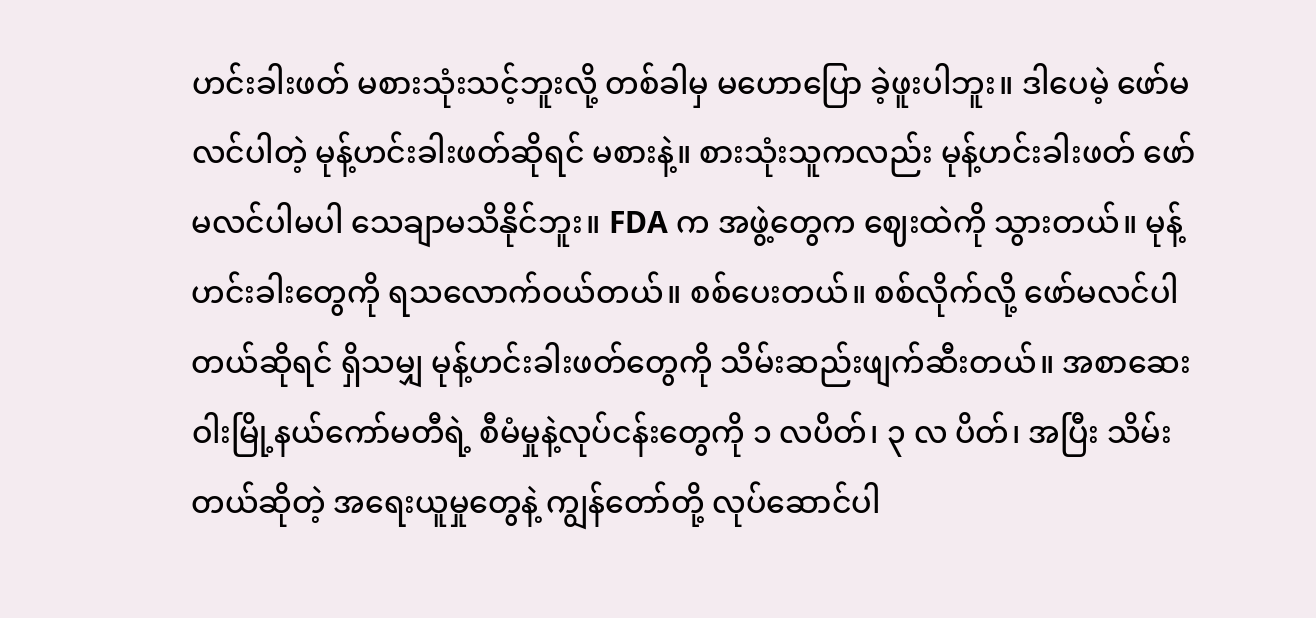ဟင်းခါးဖတ် မစားသုံးသင့်ဘူးလို့ တစ်ခါမှ မဟောပြော ခဲ့ဖူးပါဘူး။ ဒါပေမဲ့ ဖော်မလင်ပါတဲ့ မုန့်ဟင်းခါးဖတ်ဆိုရင် မစားနဲ့။ စားသုံးသူကလည်း မုန့်ဟင်းခါးဖတ် ဖော်မလင်ပါမပါ သေချာမသိနိုင်ဘူး။ FDA က အဖွဲ့တွေက ဈေးထဲကို သွားတယ်။ မုန့်ဟင်းခါးတွေကို ရသလောက်ဝယ်တယ်။ စစ်ပေးတယ်။ စစ်လိုက်လို့ ဖော်မလင်ပါတယ်ဆိုရင် ရှိသမျှ မုန့်ဟင်းခါးဖတ်တွေကို သိမ်းဆည်းဖျက်ဆီးတယ်။ အစာဆေးဝါးမြို့နယ်ကော်မတီရဲ့ စီမံမှုနဲ့လုပ်ငန်းတွေကို ၁ လပိတ်၊ ၃ လ ပိတ်၊ အပြီး သိမ်းတယ်ဆိုတဲ့ အရေးယူမှုတွေနဲ့ ကျွန်တော်တို့ လုပ်ဆောင်ပါ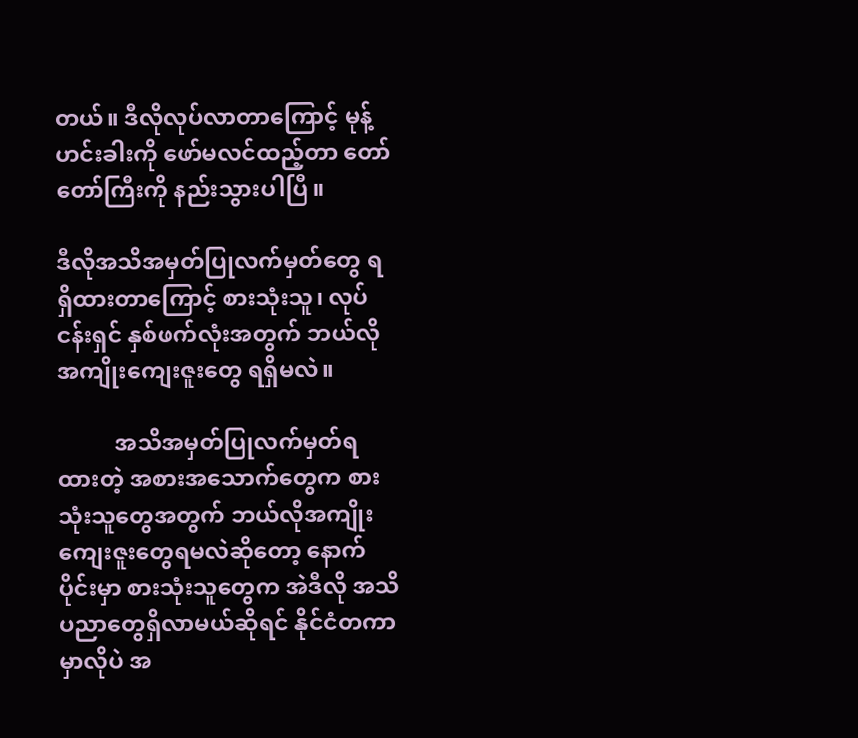တယ်။ ဒီလိုလုပ်လာတာကြောင့် မုန့်ဟင်းခါးကို ဖော်မလင်ထည့်တာ တော်တော်ကြီးကို နည်းသွားပါပြီ။

ဒီလိုအသိအမှတ်ပြုလက်မှတ်တွေ ရရှိထားတာကြောင့် စားသုံးသူ၊ လုပ်ငန်းရှင် နှစ်ဖက်လုံးအတွက် ဘယ်လိုအကျိုးကျေးဇူးတွေ ရရှိမလဲ။

          အသိအမှတ်ပြုလက်မှတ်ရထားတဲ့ အစားအသောက်တွေက စားသုံးသူတွေအတွက် ဘယ်လိုအကျိုးကျေးဇူးတွေရမလဲဆိုတော့ နောက်ပိုင်းမှာ စားသုံးသူတွေက အဲဒီလို အသိပညာတွေရှိလာမယ်ဆိုရင် နိုင်ငံတကာမှာလိုပဲ အ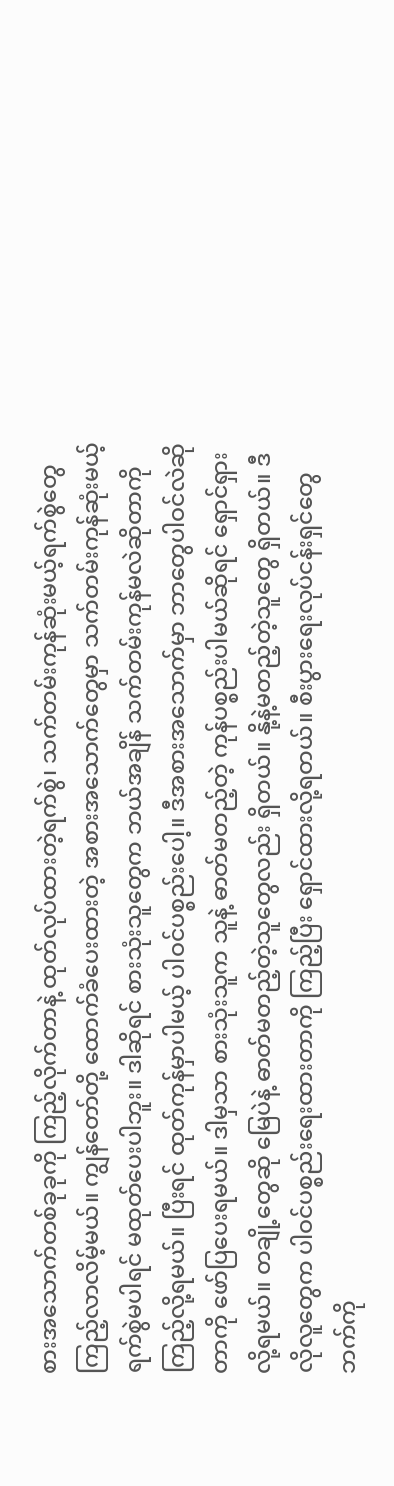စားအသောက်တစ်ခုခုကို ကြည့်လိုက်တာနဲ့ ထုတ်လုပ်ထားတဲ့ရက်စွဲ၊ သက်တမ်းကုန်ဆုံးမယ့်ရက်စွဲတွေ ကြည့်လာလိမ့်မယ်။ ကျွန်တော်တို့ ထောက်ခံပေးထားတဲ့ အစားအသောက်တွေမှာ သက်တမ်းကုန်ဆုံးမယ့်ရက်စွဲမပါရင် မထုတ်ပေးပါဘူး။ ဒါဆိုရင် စားသုံးသူတွေက ဘယ်အချိန် သက်တမ်းကုန်မလဲဆိုတာကို ကြည့်လို့ရမယ်။ ပြီးရင် ထုတ်ကုန်မှာပါမယ့် ပါဝင်ပစ္စည်းပေါ့။ ဒီအစားအသောက်မှာ ဘာတွေပါဝင်လဲဆိုတာကို ဖော်ပြပေးရမယ်။ ဒါမှသာ စားသုံးသူက သူနဲ့ ဓာတ်မတည့်တဲ့ ကုန်ပစ္စည်းပါမယ်ဆိုရင် ရှောင်ရှားလို့ရမယ်။ တချို့တွေဆို မြေပဲနဲ့ ဓာတ်မတည့်တဲ့သူတွေလည်း ရှိတယ်။ နို့နဲ့မတည့်တဲ့သူတွေ ရှိတယ်။ ဒီလိုလူတွေက ပါဝင်ပစ္စည်းရေးထားတာကို ကြည့်ပြီး ရှောင်ထားလို့ရတယ်။ စီးပွားရေးလုပ်ငန်းရှင်တွေဘက်ကို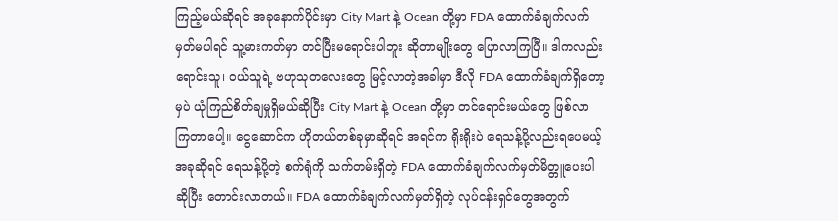ကြည့်မယ်ဆိုရင် အခုနောက်ပိုင်းမှာ City Mart နဲ့ Ocean တို့မှာ FDA ထောက်ခံချက်လက်မှတ်မပါရင် သူ့မားကတ်မှာ တင်ပြီးမရောင်းပါဘူး ဆိုတာမျိုးတွေ ပြောလာကြပြီ။ ဒါကလည်း ရောင်းသူ၊ ဝယ်သူရဲ့ ဗဟုသုတလေးတွေ မြင့်လာတဲ့အခါမှာ ဒီလို FDA ထောက်ခံချက်ရှိတော့မှပဲ ယုံကြည်စိတ်ချမှုရှိမယ်ဆိုပြီး City Mart နဲ့ Ocean တို့မှာ တင်ရောင်းမယ်တွေ ဖြစ်လာကြတာပေါ့။ ငွေဆောင်က ဟိုတယ်တစ်ခုမှာဆိုရင် အရင်က ရိုးရိုးပဲ ရေသန့်ပို့လည်းရပေမယ့် အခုဆိုရင် ရေသန့်ပို့တဲ့ စက်ရုံကို သက်တမ်းရှိတဲ့ FDA ထောက်ခံချက်လက်မှတ်မိတ္တူပေးပါဆိုပြီး တောင်းလာတယ်။ FDA ထောက်ခံချက်လက်မှတ်ရှိတဲ့ လုပ်ငန်းရှင်တွေအတွက်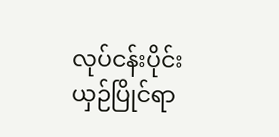လုပ်ငန်းပိုင်း ယှဉ်ပြိုင်ရာ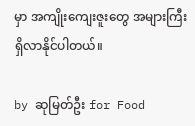မှာ အကျိုးကျေးဇူးတွေ အများကြီးရှိလာနိုင်ပါတယ်။

by ဆုမြတ်ဦး for Food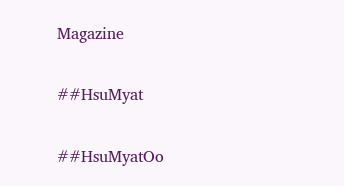Magazine

##HsuMyat

##HsuMyatOo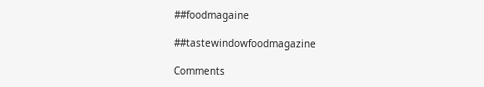##foodmagaine

##tastewindowfoodmagazine

Comments